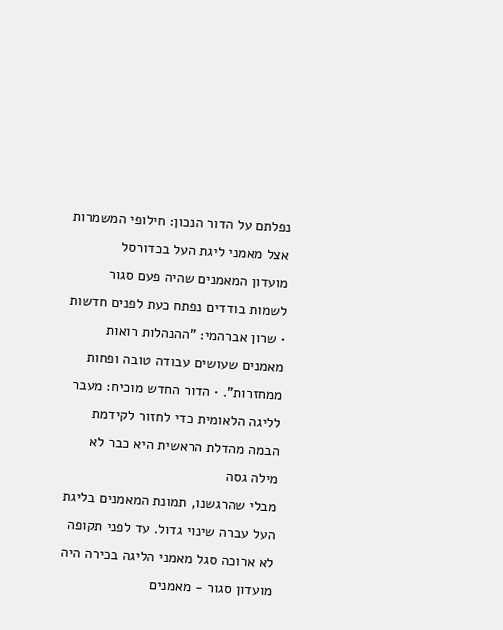נפלתם על הדור הנכון: חילופי המשמרות אצל מאמני ליגת העל בכדורסל
מועדון המאמנים שהיה פעם סגור לשמות בודדים נפתח כעת לפנים חדשות • שרון אברהמי: "ההנהלות רואות מאמנים שעושים עבודה טובה ופחות ממחזרות". • הדור החדש מוכיח: מעבר לליגה הלאומית כדי לחזור לקידמת הבמה מהדלת הראשית היא כבר לא מילה גסה
מבלי שהרגשנו, תמונת המאמנים בליגת העל עברה שינוי גדול. עד לפני תקופה לא ארוכה סגל מאמני הליגה בכירה היה מועדון סגור - מאמנים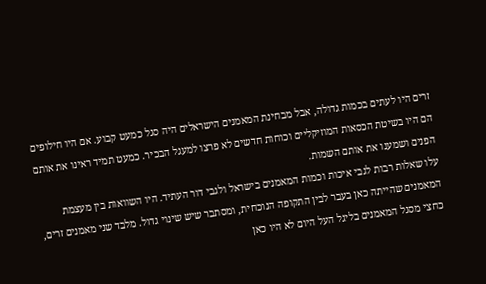זרים היו לעתים בכמות גדולה, אבל מבחינת המאמנים הישראלים היה סגל כמעט קבוע. אם היו חילופים הם היו בשיטת הכסאות המוזיקליים וכוחות חדשים לא פרצו למעגל הבכיר. כמעט תמיד ראינו את אותם הפנים ושמענו את אותם השמות.
עלו שאלות רבות לגבי איכות וכמות המאמנים בישראל ולגבי דור העתיד. היו השוואות בין מעצמת המאמנים שהייתה כאן בעבר לבין התקופה הנוכחית, ומסתבר שיש שינוי גדול. מלבד שני מאמנים זרים, כחצי מסגל המאמנים בליגל העל היום לא היו כאן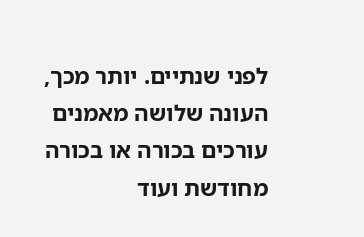לפני שנתיים. יותר מכך, העונה שלושה מאמנים עורכים בכורה או בכורה מחודשת ועוד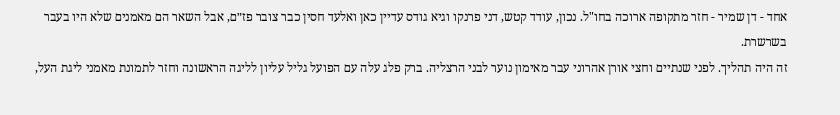אחד - דן שמיר - חזר מתקופה ארוכה בחו"ל. נכון, עודד קטש, דני פרנקו וגיא גודס עדיין כאן ואלעד חסין כבר צובר פז״ם, אבל השאר הם מאמנים שלא היו בעבר בשרשרת.
זה היה תהליך. לפני שנתיים וחצי אורן אהרוני עבר מאימון נוער לבני הרצליה. ברק פלג עלה עם הפועל גליל עליון לליגה הראשונה וחזר לתמונת מאמני ליגת העל,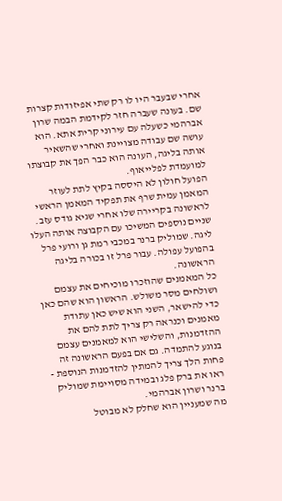אחרי שבעבר היו לו רק שתי אפיזודות קצרות שם. בעונה שעברה חזר לקידמת הבמה שרון אברהמי כשעלה עם עירוני קרית אתא. הוא עושה שם עבודה מצויינת ואחרי שהשאיר אותה בליגה, העונה הוא כבר הפך את קבוצתו למועמדת לפלייאוף.
הפועל חולון לא היססה בקיץ לתת לעוזר המאמן עמית שרף את תפקיד המאמן הראשי לראשונה בקריירה שלו אחרי שגיא גודס עזב. שניים נוספים המשיכו עם הקבוצה אותה העלו ליגה. שמוליק ברנר במכבי רמת גן ורועי פרל בהפועל עפולה. עבור פרל זו בכורה בליגה הראשונה.
כל המאמנים שהוזכרו מוכיחים את עצמם ושולחים מסר משולש. הראשון הוא שהם כאן כדי להישאר, השני הוא שיש כאן עתודת מאמנים וכנראה רק צריך לתת להם את ההזדמנות, והשלישי הוא למאמנים עצמם בנוגע להתמדה. גם אם בפעם הראשונה זה פחות הלך צריך להמתין להזדמנות הנוספת - ראו את ברק פלג ובמידה מסויימת שמוליק ברנר ושרון אברהמי.
מה שמעניין הוא שחלק לא מבוטל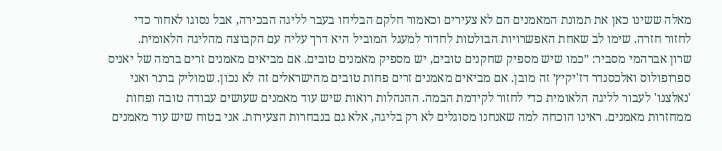מאלה ששינו כאן את תמונת המאמנים הם לא צעירים וכאמור חלקם הבליחו בעבר לליגה הבכירה, אבל נסוגו לאחור כדי לחזור חזרה. שימו לב שאחת האפשרויות הבולטות לחדור למעגל המוביל היא דרך עליה עם הקבוצה מהליגה הלאומית.
שרון אברהמי מסביר: ״כמו שיש מספיק שחקנים טובים, יש מספיק מאמנים טובים. אם מביאים מאמנים זרים ברמה של יאניס ספרופולוס ואלכסנדר דז'יקיץ׳ זה מובן. אם מביאים מאמנים זרים פחות טובים מהישראלים זה לא נכון. שמוליק ברנר ואני 'נאלצנו' לעבור לליגה הלאומית כדי לחזור לקידמת הבמה. ההנהלות רואות שיש עוד מאמנים שעושים עבודה טובה ופחות ממחזרות מאמנים. ראינו הוכחה למה שאנחנו מסוגלים לא רק בליגה, אלא גם בנבחרות הצעירות. אני בטוח שיש עוד מאמנים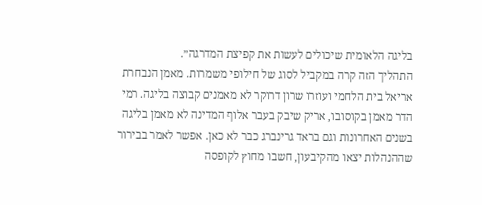בליגה הלאומית שיכולים לעשות את קפיצת המדרגה״.
התהליך הזה קרה במקביל לסוג של חילופי משמרות. מאמן הנבחרת אריאל בית הלחמי ועוזרו שרון דרוקר לא מאמנים קבוצה בליגה. רמי הדר מאמן בקוסובו, אריק שיבק בעבר אלוף המדינה לא מאמן בליגה בשנים האחרונות וגם בראד גרינברג כבר לא כאן. אפשר לאמר בבירור שההנהלות יצאו מהקיבעון, חשבו מחוץ לקופסה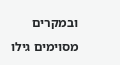ובמקרים מסוימים גילו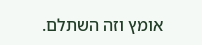אומץ וזה השתלם.